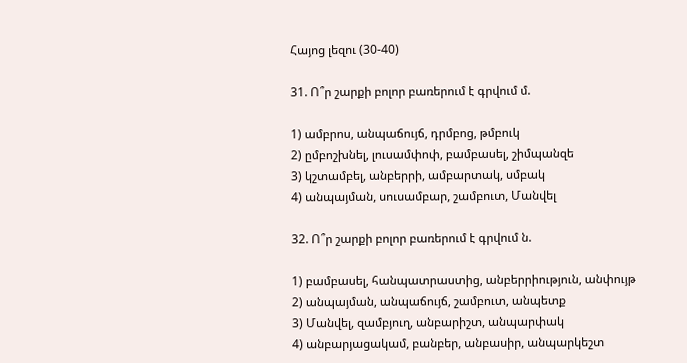Հայոց լեզու (30-40)

31. Ո՞ր շարքի բոլոր բառերում է գրվում մ.

1) ամբրոս, անպաճույճ, դրմբոց, թմբուկ
2) ըմբոշխնել, լուսամփոփ, բամբասել, շիմպանզե
3) կշտամբել, անբերրի, ամբարտակ, սմբակ
4) անպայման, սուսամբար, շամբուտ, Մանվել

32. Ո՞ր շարքի բոլոր բառերում է գրվում ն.

1) բամբասել, հանպատրաստից, անբերրիություն, անփույթ
2) անպայման, անպաճույճ, շամբուտ, անպետք
3) Մանվել, զամբյուղ, անբարիշտ, անպարփակ
4) անբարյացակամ, բանբեր, անբասիր, անպարկեշտ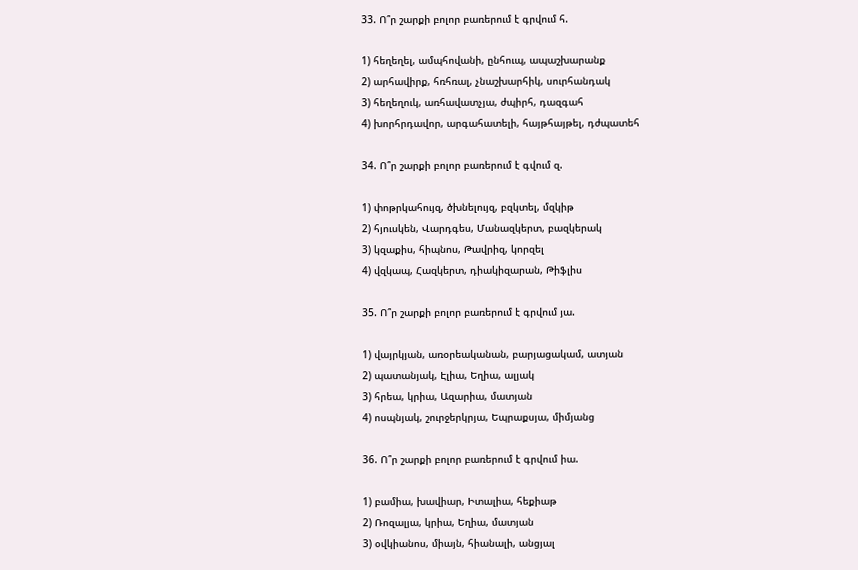33. Ո՞ր շարքի բոլոր բառերում է գրվում հ.

1) հեղեղել, ամպհովանի, ընհուպ, ապաշխարանք
2) արհավիրք, հռհռալ, չնաշխարհիկ, սուրհանդակ
3) հեղեղուկ, առհավատչյա, ժպիրհ, դազգահ
4) խորհրդավոր, արգահատելի, հայթհայթել, դժպատեհ

34. Ո՞ր շարքի բոլոր բառերում է գվում զ.

1) փոթրկահույզ, ծխնելույզ, բզկտել, մզկիթ
2) հյուսկեն, Վարդգես, Մանազկերտ, բազկերակ
3) կզաքիս, հիպնոս, Թավրիզ, կորզել
4) վզկապ, Հազկերտ, դիակիզարան, Թիֆլիս

35. Ո՞ր շարքի բոլոր բառերում է գրվում յա.

1) վայրկյան, առօրեականան, բարյացակամ, ատյան
2) պատանյակ, Էլիա, Եղիա, ալյակ
3) հրեա, կրիա, Ազարիա, մատյան
4) ոսպնյակ, շուրջերկրյա, Եպրաքսյա, միմյանց

36. Ո՞ր շարքի բոլոր բառերում է գրվում իա.

1) բամիա, խավիար, Իտալիա, հեքիաթ
2) Ռոզալյա, կրիա, Եղիա, մատյան
3) օվկիանոս, միայն, հիանալի, անցյալ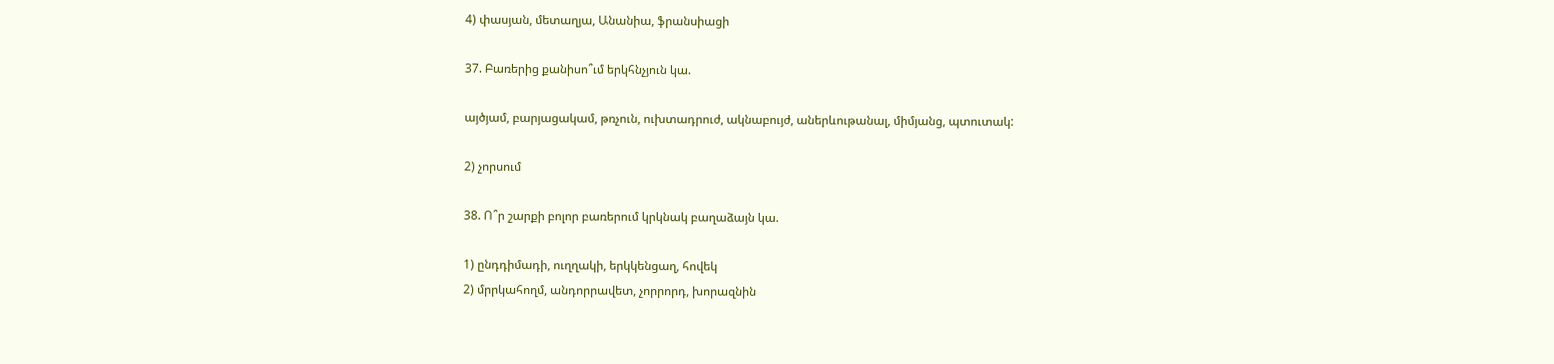4) փասյան, մետաղյա, Անանիա, ֆրանսիացի

37. Բառերից քանիսո՞ւմ երկհնչյուն կա.

այծյամ, բարյացակամ, թռչուն, ուխտադրուժ, ակնաբույժ, աներևութանալ, միմյանց, պտուտակ:

2) չորսում

38. Ո՞ր շարքի բոլոր բառերում կրկնակ բաղաձայն կա.

1) ընդդիմադի, ուղղակի, երկկենցաղ, հովեկ
2) մրրկահողմ, անդորրավետ, չորրորդ, խորազնին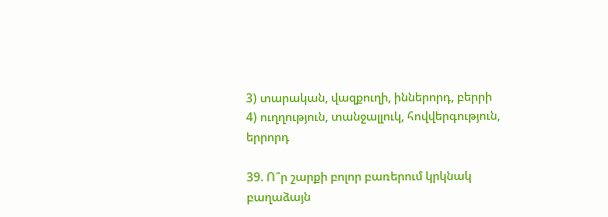3) տարական, վազքուղի, իններորդ, բերրի
4) ուղղություն, տանջալլուկ, հովվերգություն, երրորդ

39. Ո՞ր շարքի բոլոր բառերում կրկնակ բաղաձայն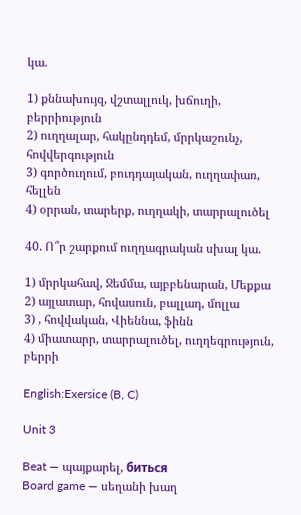կա.

1) քննախույզ, վշտալլուկ, խճուղի, բերրիություն
2) ուղղալար, հակընդդեմ, մրրկաշունչ, հովվերգություն
3) գործուղում, բուդդայական, ուղղափառ, հելլեն
4) օրրան, տարերք, ուղղակի, տարրալուծել

40. Ո՞ր շարքում ուղղագրական սխալ կա.

1) մրրկահավ, Ջեմմա, այբբենարան, Մեքքա
2) այլատար, հովասուն, բալլադ, մոլլա
3) , հովվական, Վիեննա, ֆինն
4) միատարր, տարրալուծել, ուղղեգրություն, բերրի

English:Exersice (B, C)

Unit 3

Beat — պայքարել, биться
Board game — սեղանի խաղ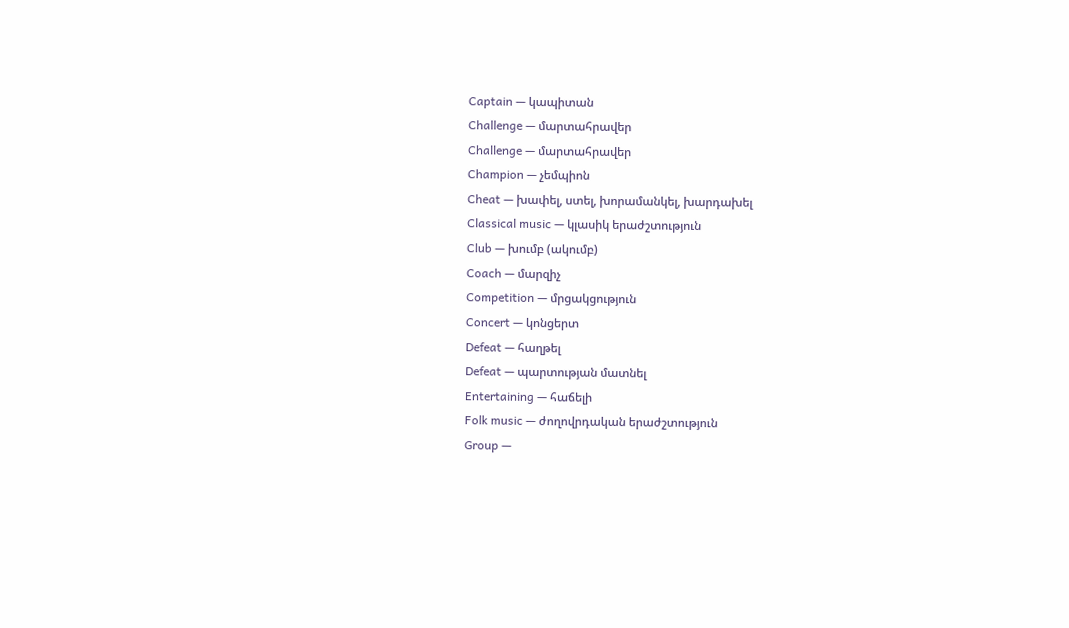Captain — կապիտան
Challenge — մարտահրավեր
Challenge — մարտահրավեր
Champion — չեմպիոն
Cheat — խափել, ստել, խորամանկել, խարդախել
Classical music — կլասիկ երաժշտություն
Club — խումբ (ակումբ)
Coach — մարզիչ
Competition — մրցակցություն
Concert — կոնցերտ
Defeat — հաղթել
Defeat — պարտության մատնել
Entertaining — հաճելի
Folk music — ժողովրդական երաժշտություն
Group —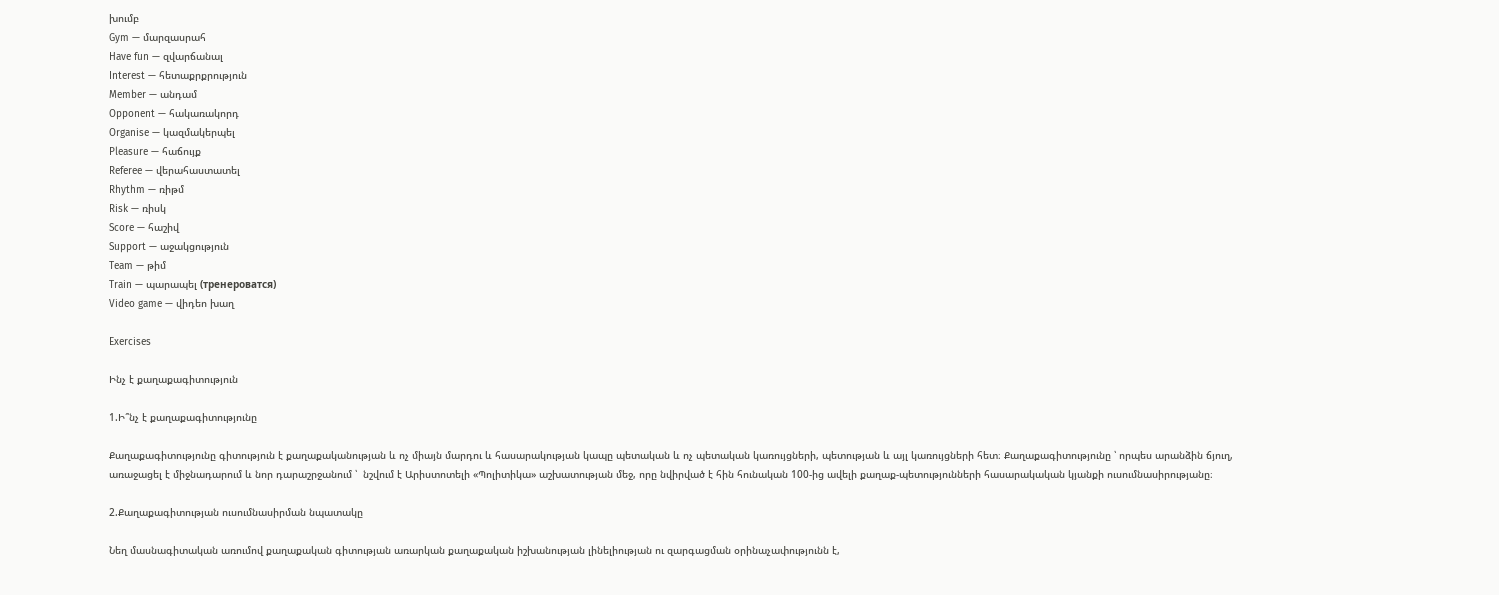խումբ
Gym — մարզասրահ
Have fun — զվարճանալ
Interest — հետաքրքրություն
Member — անդամ
Opponent — հակառակորդ
Organise — կազմակերպել
Pleasure — հաճույք
Referee — վերահաստատել
Rhythm — ռիթմ
Risk — ռիսկ
Score — հաշիվ
Support — աջակցություն
Team — թիմ
Train — պարապել (тренероватся)
Video game — վիդեո խաղ

Exercises

Ինչ է քաղաքագիտություն

1.Ի՞նչ է քաղաքագիտությունը

Քաղաքագիտությունը գիտություն է քաղաքականության և ոչ միայն մարդու և հասարակության կապը պետական և ոչ պետական կառույցների, պետության և այլ կառույցների հետ։ Քաղաքագիտությունը ՝ որպես արանձին ճյուղ, առաջացել է միջնադարում և նոր դարաշրջանում ՝  նշվում է Արիստոտելի «Պոլիտիկա» աշխատության մեջ, որը նվիրված է հին հունական 100-ից ավելի քաղաք-պետությունների հասարակական կյանքի ուսումնասիրությանը։

2.Քաղաքագիտության ուսումնասիրման նպատակը

Նեղ մասնագիտական առումով քաղաքական գիտության առարկան քաղաքական իշխանության լինելիության ու զարգացման օրինաչափությունն է,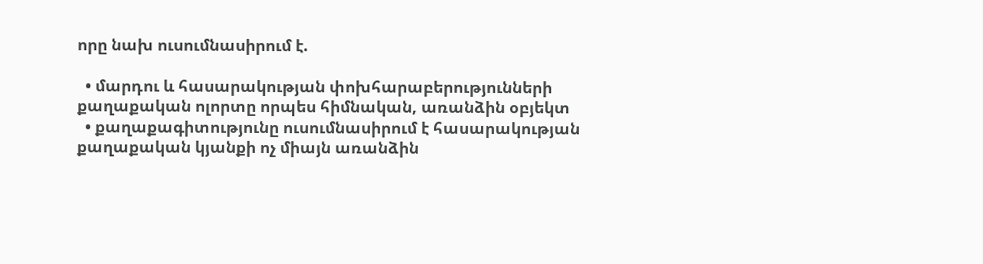որը նախ ուսումնասիրում է.

  • մարդու և հասարակության փոխհարաբերությունների քաղաքական ոլորտը որպես հիմնական, առանձին օբյեկտ
  • քաղաքագիտությունը ուսումնասիրում է հասարակության քաղաքական կյանքի ոչ միայն առանձին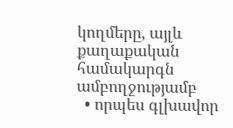կողմերը, այլև քաղաքական համակարգն ամբողջությամբ
  • որպես գլխավոր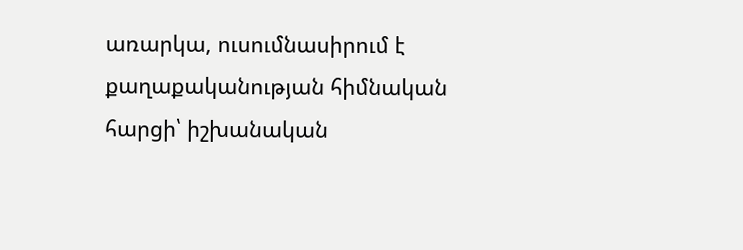առարկա, ուսումնասիրում է քաղաքականության հիմնական հարցի՝ իշխանական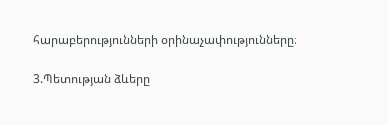հարաբերությունների օրինաչափությունները։

3.Պետության ձևերը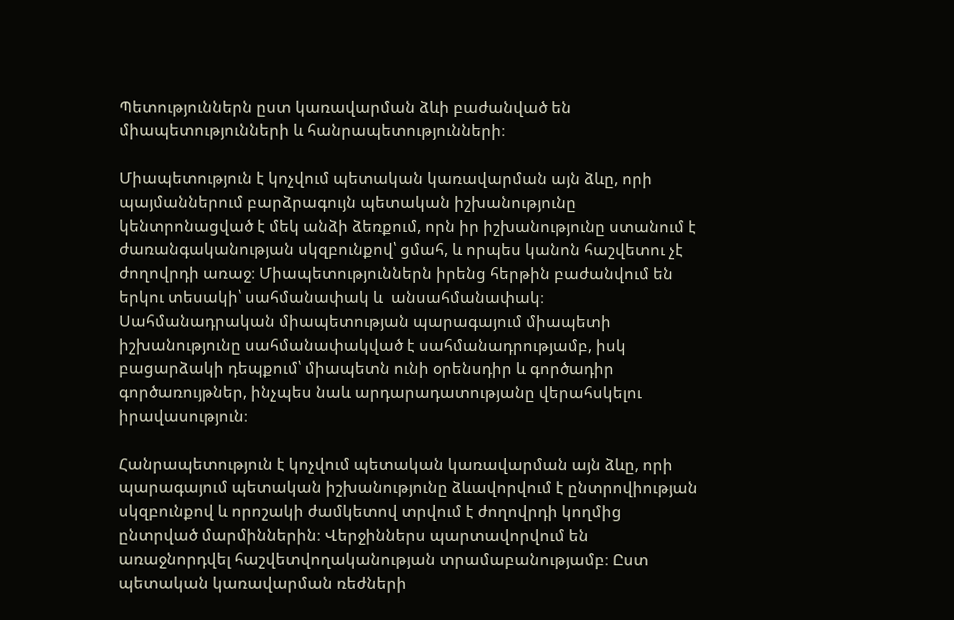Պետություններն ըստ կառավարման ձևի բաժանված են միապետությունների և հանրապետությունների։

Միապետություն է կոչվում պետական կառավարման այն ձևը, որի պայմաններում բարձրագույն պետական իշխանությունը կենտրոնացված է մեկ անձի ձեռքում, որն իր իշխանությունը ստանում է ժառանգականության սկզբունքով՝ ցմահ, և որպես կանոն հաշվետու չէ ժողովրդի առաջ։ Միապետություններն իրենց հերթին բաժանվում են երկու տեսակի՝ սահմանափակ և  անսահմանափակ։ Սահմանադրական միապետության պարագայում միապետի իշխանությունը սահմանափակված է սահմանադրությամբ, իսկ բացարձակի դեպքում՝ միապետն ունի օրենսդիր և գործադիր գործառույթներ, ինչպես նաև արդարադատությանը վերահսկելու իրավասություն։

Հանրապետություն է կոչվում պետական կառավարման այն ձևը, որի պարագայում պետական իշխանությունը ձևավորվում է ընտրովիության սկզբունքով և որոշակի ժամկետով տրվում է ժողովրդի կողմից ընտրված մարմիններին։ Վերջիններս պարտավորվում են առաջնորդվել հաշվետվողականության տրամաբանությամբ։ Ըստ պետական կառավարման ռեժների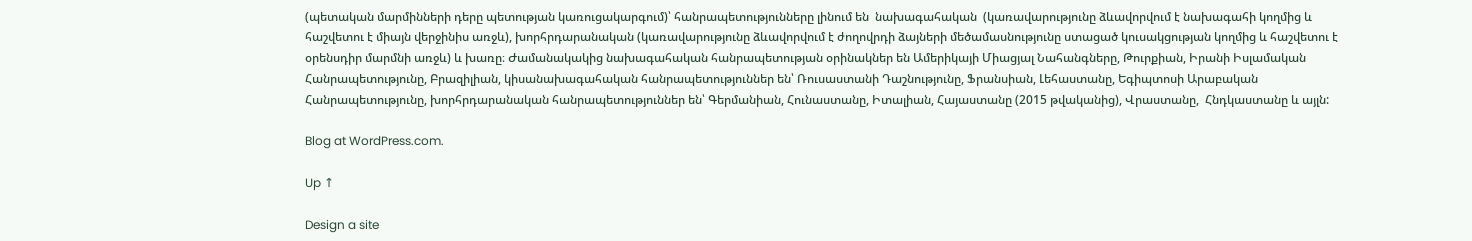(պետական մարմինների դերը պետության կառուցակարգում)՝ հանրապետությունները լինում են  նախագահական  (կառավարությունը ձևավորվում է նախագահի կողմից և հաշվետու է միայն վերջինիս առջև), խորհրդարանական (կառավարությունը ձևավորվում է ժողովրդի ձայների մեծամասնությունը ստացած կուսակցության կողմից և հաշվետու է օրենսդիր մարմնի առջև) և խառը։ Ժամանակակից նախագահական հանրապետության օրինակներ են Ամերիկայի Միացյալ Նահանգները, Թուրքիան, Իրանի Իսլամական Հանրապետությունը, Բրազիլիան, կիսանախագահական հանրապետություններ են՝ Ռուսաստանի Դաշնությունը, Ֆրանսիան, Լեհաստանը, Եգիպտոսի Արաբական Հանրապետությունը, խորհրդարանական հանրապետություններ են՝ Գերմանիան, Հունաստանը, Իտալիան, Հայաստանը (2015 թվականից), Վրաստանը,  Հնդկաստանը և այլն:

Blog at WordPress.com.

Up ↑

Design a site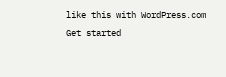like this with WordPress.com
Get started